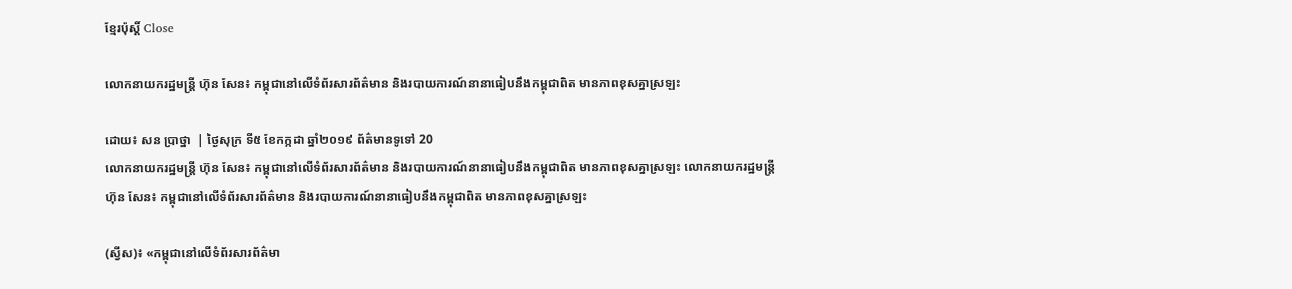ខ្មែរប៉ុស្ដិ៍ Close

លោកនាយករដ្ឋមន្រ្តី ហ៊ុន សែន៖ កម្ពុជានៅលើទំព័រសារព័ត៌មាន និងរបាយការណ៍នានាធៀបនឹងកម្ពុជាពិត មានភាពខុសគ្នាស្រឡះ

ដោយ៖ សន ប្រាថ្នា  | ថ្ងៃសុក្រ ទី៥ ខែកក្កដា ឆ្នាំ២០១៩ ព័ត៌មានទូទៅ 20
លោកនាយករដ្ឋមន្រ្តី ហ៊ុន សែន៖ កម្ពុជានៅលើទំព័រសារព័ត៌មាន និងរបាយការណ៍នានាធៀបនឹងកម្ពុជាពិត មានភាពខុសគ្នាស្រឡះ លោកនាយករដ្ឋមន្រ្តី ហ៊ុន សែន៖ កម្ពុជានៅលើទំព័រសារព័ត៌មាន និងរបាយការណ៍នានាធៀបនឹងកម្ពុជាពិត មានភាពខុសគ្នាស្រឡះ

(ស្វីស)៖ «កម្ពុជានៅលើទំព័រសារព័ត៌មា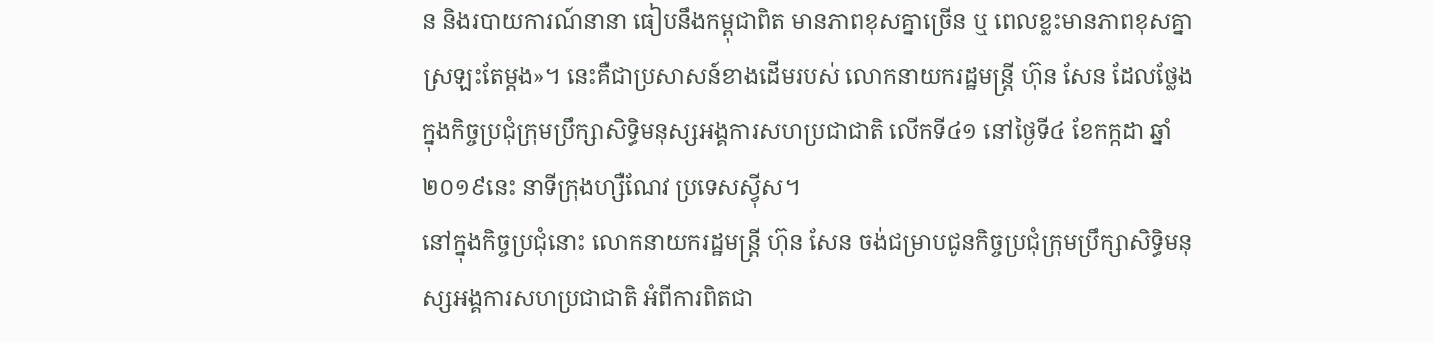ន និងរបាយការណ៍នានា ធៀបនឹងកម្ពុជាពិត មានភាពខុសគ្នាច្រើន ឬ ពេលខ្លះមានភាពខុសគ្នាស្រឡះតែម្តង»។ នេះគឺជាប្រសាសន៍ខាងដើមរបស់ លោកនាយករដ្ឋមន្រ្តី ហ៊ុន សែន ដែលថ្លែងក្នុងកិច្ចប្រជុំក្រុមប្រឹក្សាសិទ្ធិមនុស្សអង្គការសហប្រជាជាតិ លើកទី៤១ នៅថ្ងៃទី៤ ខែកក្កដា ឆ្នាំ២០១៩នេះ នាទីក្រុងហ្សឺណែវ ប្រទេសស្វ៉ីស។
នៅក្នុងកិច្ចប្រជុំនោះ លោកនាយករដ្ឋមន្រ្តី ហ៊ុន សែន ចង់ជម្រាបជូនកិច្ចប្រជុំក្រុមប្រឹក្សាសិទ្ធិមនុស្សអង្គការសហប្រជាជាតិ អំពីការពិតជា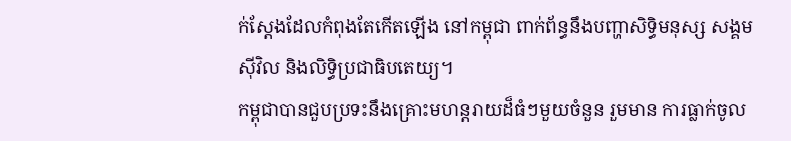ក់ស្តែងដែលកំពុងតែកើតឡើង នៅកម្ពុជា ពាក់ព័ន្ធនឹងបញ្ហាសិទ្ធិមនុស្ស សង្គមស៊ីវិល និងលិទ្ធិប្រជាធិបតេយ្យ។
កម្ពុជាបានជួបប្រទះនឹងគ្រោះមហន្តរាយដ៏ធំៗមួយចំនួន រួមមាន ការធ្លាក់ចូល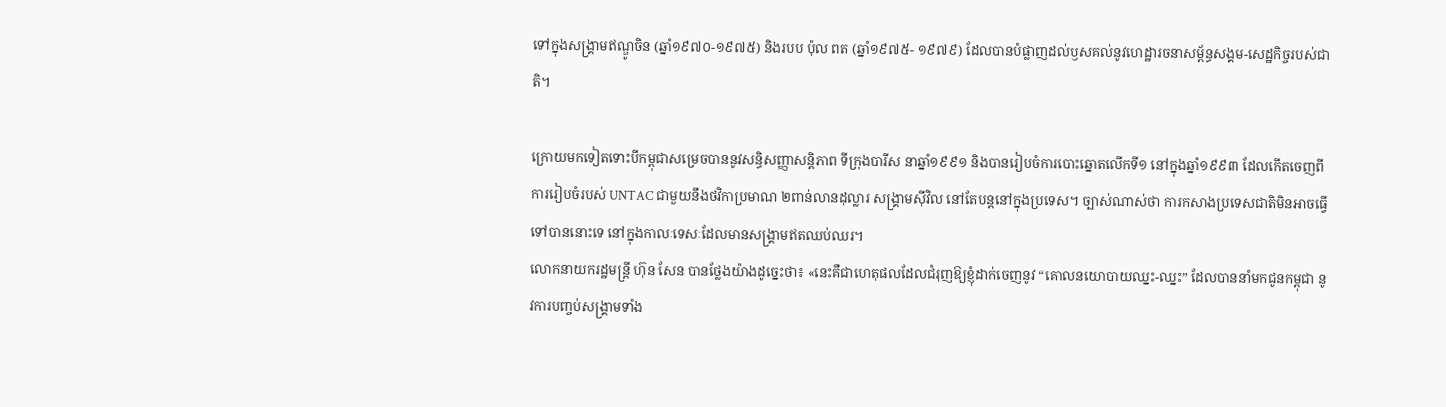ទៅក្នុងសង្គ្រាមឥណ្ឌូចិន (ឆ្នាំ១៩៧០-១៩៧៥) និងរបប ប៉ុល ពត (ឆ្នាំ១៩៧៥- ១៩៧៩) ដែលបានបំផ្លាញដល់ឫសគល់នូវហេដ្ឋារចនាសម្ព័ន្ធសង្គម-សេដ្ឋកិច្ចរបស់ជាតិ។

ក្រោយមកទៀតទោះបីកម្ពុជាសម្រេចបាននូវសន្ធិសញ្ញាសន្តិភាព ទីក្រុងបារីស នាឆ្នាំ១៩៩១ និងបានរៀបចំការបោះឆ្នោតលើកទី១ នៅក្នុងឆ្នាំ១៩៩៣ ដែលកើតចេញពីការរៀបចំរបស់ UNTAC ជាមួយនឹងថវិកាប្រមាណ ២ពាន់លានដុល្លារ សង្គ្រាមស៊ីវិល នៅតែបន្តនៅក្នុងប្រទេស។ ច្បាស់ណាស់ថា ការកសាងប្រទេសជាតិមិនអាចធ្វើទៅបាននោះទេ នៅក្នុងកាលៈទេសៈដែលមានសង្គ្រាមឥតឈប់ឈរ។
លោកនាយករដ្ឋមន្រ្តី ហ៊ុន សែន បានថ្លែងយ៉ាងដូច្នេះថា៖ «នេះគឺជាហេតុផលដែលជំរុញឱ្យខ្ញុំដាក់ចេញនូវ “គោលនយោបាយឈ្នះ-ឈ្នះ” ដែលបាននាំមកជូនកម្ពុជា នូវការបញ្ចប់សង្គ្រាមទាំង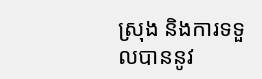ស្រុង និងការទទួលបាននូវ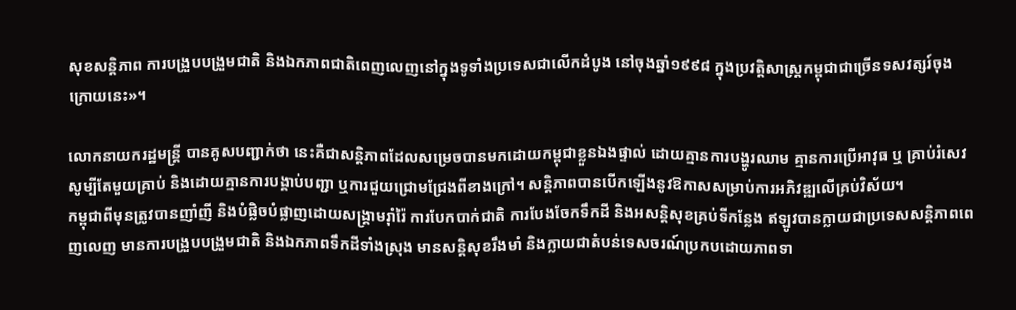សុខសន្តិភាព ការបង្រួបបង្រួមជាតិ និងឯកភាពជាតិពេញលេញនៅក្នុងទូទាំងប្រទេសជាលើកដំបូង នៅចុងឆ្នាំ១៩៩៨ ក្នុងប្រវត្តិសាស្ត្រកម្ពុជាជាច្រើនទសវត្សរ៍ចុងក្រោយនេះ»។

លោកនាយករដ្ឋមន្រ្តី បានគូសបញ្ជាក់ថា នេះគឺជាសន្តិភាពដែលសម្រេចបានមកដោយកម្ពុជាខ្លួនឯងផ្ទាល់ ដោយគ្មានការបង្ហូរឈាម គ្មានការប្រើអាវុធ ឬ គ្រាប់រំសេវ សូម្បីតែមួយគ្រាប់ និងដោយគ្មានការបង្គាប់បញ្ជា ឬការជួយជ្រោមជ្រែងពីខាងក្រៅ។ សន្តិភាពបានបើកឡើងនូវឱកាសសម្រាប់ការអភិវឌ្ឍលើគ្រប់វិស័យ។
កម្ពុជាពីមុនត្រូវបានញាំញី និងបំផ្លិចបំផ្លាញដោយសង្គ្រាមរ៉ាំរ៉ៃ ការបែកបាក់ជាតិ ការបែងចែកទឹកដី និងអសន្តិសុខគ្រប់ទីកន្លែង ឥឡូវបានក្លាយជាប្រទេសសន្តិភាពពេញលេញ មានការបង្រួបបង្រួមជាតិ និងឯកភាពទឹកដីទាំងស្រុង មានសន្តិសុខរឹងមាំ និងក្លាយជាតំបន់ទេសចរណ៍ប្រកបដោយភាពទា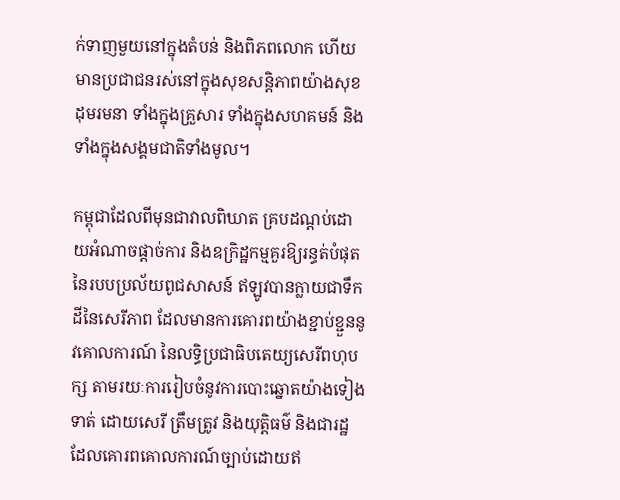ក់ទាញមួយនៅក្នុងតំបន់ និងពិភពលោក ហើយមានប្រជាជនរស់នៅក្នុងសុខសន្តិភាពយ៉ាងសុខដុមរមនា ទាំងក្នុងគ្រួសារ ទាំងក្នុងសហគមន៍ និងទាំងក្នុងសង្គមជាតិទាំងមូល។

កម្ពុជាដែលពីមុនជាវាលពិឃាត គ្របដណ្តប់ដោយអំណាចផ្តាច់ការ និងឧក្រិដ្ឋកម្មគួរឱ្យរន្ធត់បំផុតនៃរបបប្រល័យពូជសាសន៍ ឥឡូវបានក្លាយជាទឹកដីនៃសេរីភាព ដែលមានការគោរពយ៉ាងខ្ជាប់ខ្ជួននូវគោលការណ៍ នៃលទ្ធិប្រជាធិបតេយ្យសេរីពហុបក្ស តាមរយៈការរៀបចំនូវការបោះឆ្នោតយ៉ាងទៀងទាត់ ដោយសេរី ត្រឹមត្រូវ និងយុត្តិធម៌ និងជារដ្ឋដែលគោរពគោលការណ៍ច្បាប់ដោយឥ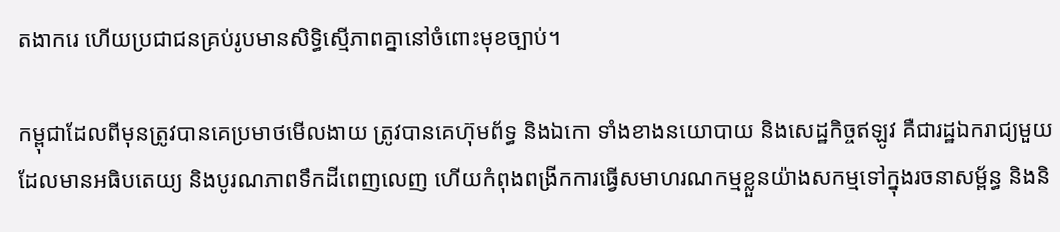តងាករេ ហើយប្រជាជនគ្រប់រូបមានសិទ្ធិស្មើភាពគ្នានៅចំពោះមុខច្បាប់។

កម្ពុជាដែលពីមុនត្រូវបានគេប្រមាថមើលងាយ ត្រូវបានគេហ៊ុមព័ទ្ធ និងឯកោ ទាំងខាងនយោបាយ និងសេដ្ឋកិច្ចឥឡូវ គឺជារដ្ឋឯករាជ្យមួយដែលមានអធិបតេយ្យ និងបូរណភាពទឹកដីពេញលេញ ហើយកំពុងពង្រីកការធ្វើសមាហរណកម្មខ្លួនយ៉ាងសកម្មទៅក្នុងរចនាសម្ព័ន្ធ និងនិ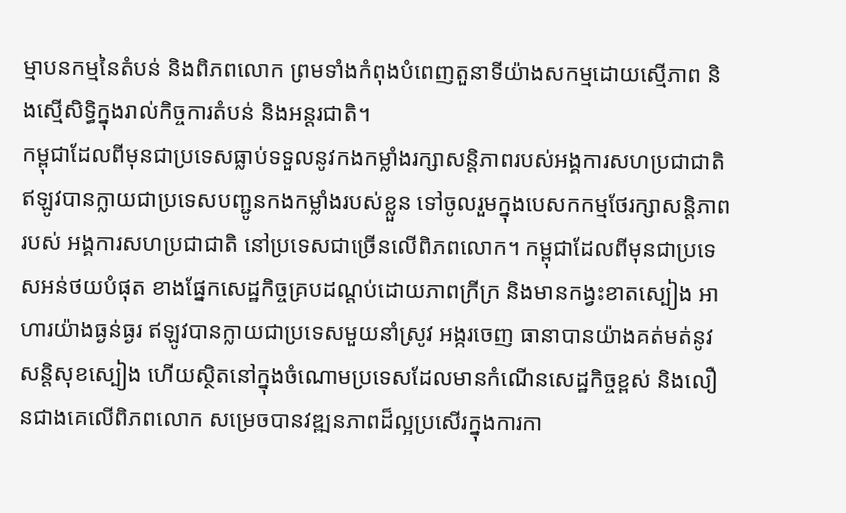ម្មាបនកម្មនៃតំបន់ និងពិភពលោក ព្រមទាំងកំពុងបំពេញតួនាទីយ៉ាងសកម្មដោយស្មើភាព និងស្មើសិទ្ធិក្នុងរាល់កិច្ចការតំបន់ និងអន្តរជាតិ។
កម្ពុជាដែលពីមុនជាប្រទេសធ្លាប់ទទួលនូវកងកម្លាំងរក្សាសន្តិភាពរបស់អង្គការសហប្រជាជាតិ ឥឡូវបានក្លាយជាប្រទេសបញ្ជូនកងកម្លាំងរបស់ខ្លួន ទៅចូលរួមក្នុងបេសកកម្មថែរក្សាសន្តិភាពរបស់ អង្គការសហប្រជាជាតិ នៅប្រទេសជាច្រើនលើពិភពលោក។ កម្ពុជាដែលពីមុនជាប្រទេសអន់ថយបំផុត ខាងផ្នែកសេដ្ឋកិច្ចគ្របដណ្តប់ដោយភាពក្រីក្រ និងមានកង្វះខាតស្បៀង អាហារយ៉ាងធ្ងន់ធ្ងរ ឥឡូវបានក្លាយជាប្រទេសមួយនាំស្រូវ អង្ករចេញ ធានាបានយ៉ាងគត់មត់នូវសន្តិសុខស្បៀង ហើយស្ថិតនៅក្នុងចំណោមប្រទេសដែលមានកំណើនសេដ្ឋកិច្ចខ្ពស់ និងលឿនជាងគេលើពិភពលោក សម្រេចបានវឌ្ឍនភាពដ៏ល្អប្រសើរក្នុងការកា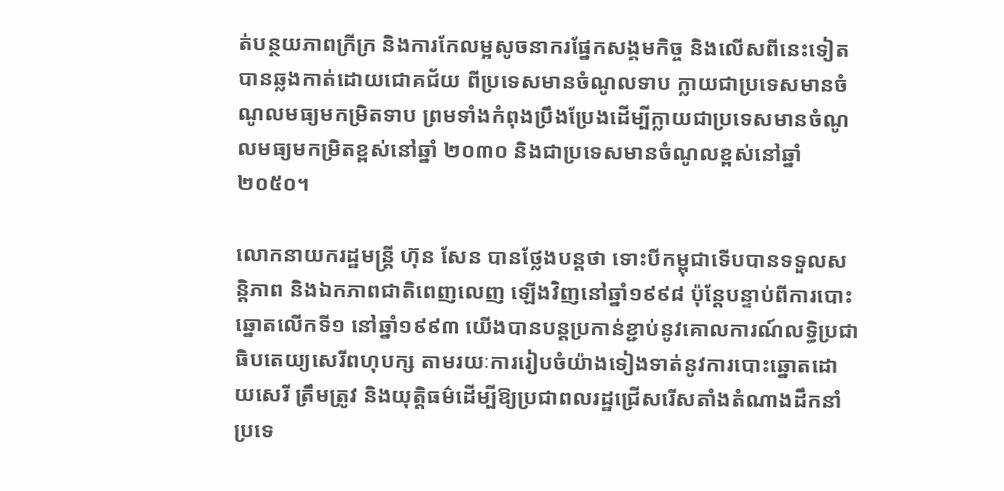ត់បន្ថយភាពក្រីក្រ និងការកែលម្អសូចនាករផ្នែកសង្គមកិច្ច និងលើសពីនេះទៀត បានឆ្លងកាត់ដោយជោគជ័យ ពីប្រទេសមានចំណូលទាប ក្លាយជាប្រទេសមានចំណូលមធ្យមកម្រិតទាប ព្រមទាំងកំពុងប្រឹងប្រែងដើម្បីក្លាយជាប្រទេសមានចំណូលមធ្យមកម្រិតខ្ពស់នៅឆ្នាំ ២០៣០ និងជាប្រទេសមានចំណូលខ្ពស់នៅឆ្នាំ២០៥០។

លោកនាយករដ្ឋមន្រ្តី ហ៊ុន សែន បានថ្លែងបន្តថា ទោះបីកម្ពុជាទើបបានទទួលសន្តិភាព និងឯកភាពជាតិពេញលេញ ឡើងវិញនៅឆ្នាំ១៩៩៨ ប៉ុន្តែបន្ទាប់ពីការបោះឆ្នោតលើកទី១ នៅឆ្នាំ១៩៩៣ យើងបានបន្តប្រកាន់ខ្ជាប់នូវគោលការណ៍លទ្ធិប្រជាធិបតេយ្យសេរីពហុបក្ស តាមរយៈការរៀបចំយ៉ាងទៀងទាត់នូវការបោះឆ្នោតដោយសេរី ត្រឹមត្រូវ និងយុត្តិធម៌ដើម្បីឱ្យប្រជាពលរដ្ឋជ្រើសរើសតាំងតំណាងដឹកនាំប្រទេ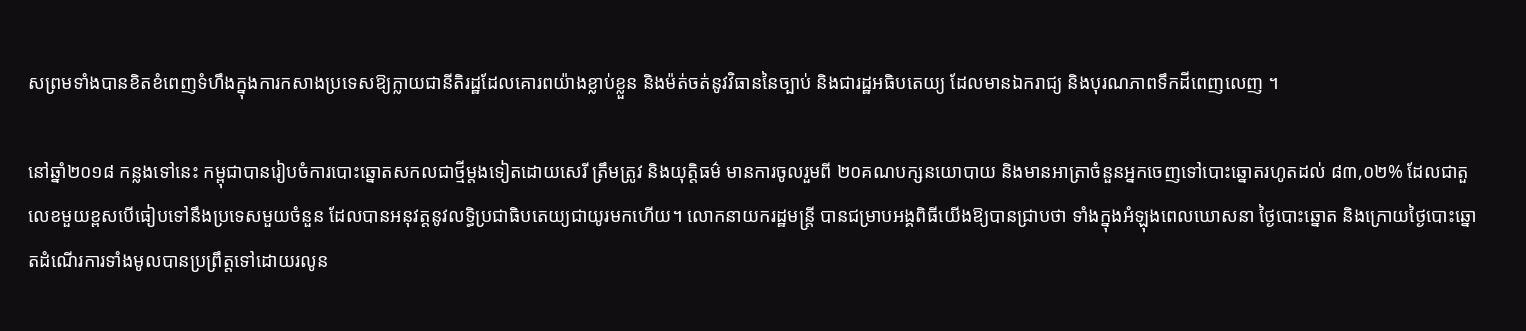សព្រមទាំងបានខិតខំពេញទំហឹងក្នុងការកសាងប្រទេសឱ្យក្លាយជានីតិរដ្ឋដែលគោរពយ៉ាងខ្លាប់ខ្លួន និងម៉ត់ចត់នូវវិធាននៃច្បាប់ និងជារដ្ឋអធិបតេយ្យ ដែលមានឯករាជ្យ និងបុរណភាពទឹកដីពេញលេញ ។

នៅឆ្នាំ២០១៨ កន្លងទៅនេះ កម្ពុជាបានរៀបចំការបោះឆ្នោតសកលជាថ្មីម្តងទៀតដោយសេរី ត្រឹមត្រូវ និងយុត្តិធម៌ មានការចូលរួមពី ២០គណបក្សនយោបាយ និងមានអាត្រាចំនួនអ្នកចេញទៅបោះឆ្នោតរហូតដល់ ៨៣,០២% ដែលជាតួលេខមួយខ្ពសបើធៀបទៅនឹងប្រទេសមួយចំនួន ដែលបានអនុវត្តនូវលទ្ធិប្រជាធិបតេយ្យជាយូរមកហើយ។ លោកនាយករដ្ឋមន្រ្តី បានជម្រាបអង្គពិធីយើងឱ្យបានជ្រាបថា ទាំងក្នុងអំឡុងពេលឃោសនា ថ្ងៃបោះឆ្នោត និងក្រោយថ្ងៃបោះឆ្នោតដំណើរការទាំងមូលបានប្រព្រឹត្តទៅដោយរលូន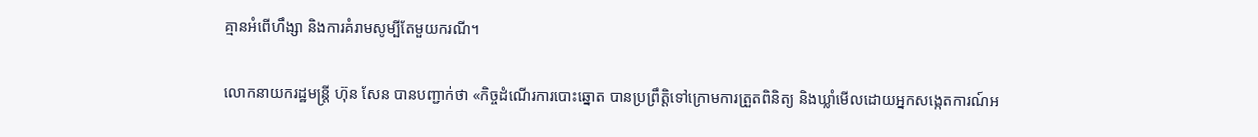គ្មានអំពើហឹង្សា និងការគំរាមសូម្បីតែមួយករណី។

លោកនាយករដ្ឋមន្រ្តី ហ៊ុន សែន បានបញ្ជាក់ថា «កិច្ចដំណើរការបោះឆ្នោត បានប្រព្រឹត្តិទៅក្រោមការត្រួតពិនិត្យ និងឃ្លាំមើលដោយអ្នកសង្កេតការណ៍អ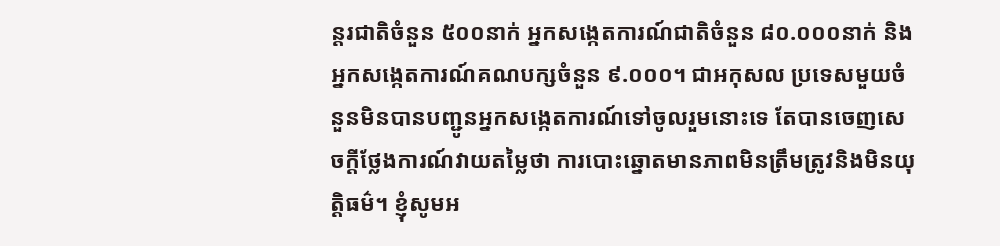ន្តរជាតិចំនួន ៥០០នាក់ អ្នកសង្កេតការណ៍ជាតិចំនួន ៨០.០០០នាក់ និងអ្នកសង្កេតការណ៍គណបក្សចំនួន ៩.០០០។ ជាអកុសល ប្រទេសមួយចំនួនមិនបានបញ្ជូនអ្នកសង្កេតការណ៍ទៅចូលរួមនោះទេ តែបានចេញសេចក្តីថ្លែងការណ៍វាយតម្លៃថា ការបោះឆ្នោតមានភាពមិនត្រឹមត្រូវនិងមិនយុត្តិធម៌។ ខ្ញុំសូមអ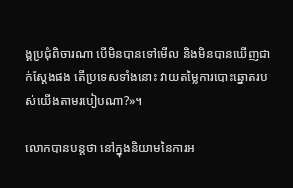ង្គប្រជុំពិចារណា បើមិនបានទៅមើល និងមិនបានឃើញជាក់ស្តែងផង តើប្រទេសទាំងនោះ វាយតម្លៃការបោះឆ្នោតរបស់យើងតាមរបៀបណា?»។

លោកបានបន្តថា នៅក្នុងនិយាមនៃការអ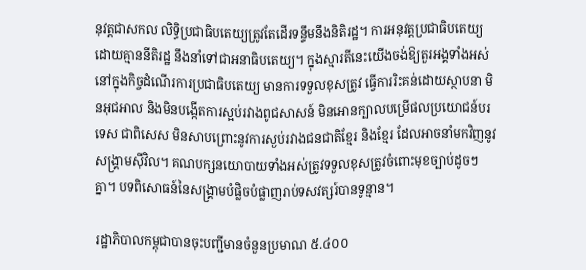នុវត្តជាសកល លិទ្ធិប្រជាធិបតេយ្យត្រូវតែដើរទន្ទឹមនឹងនិតិរដ្ឋ។ ការអនុវត្តប្រជាធិបតេយ្យដោយគ្មាននីតិរដ្ឋ នឹងនាំទៅជាអនាធិបតេយ្យ។ ក្នុងស្មារតីនេះយើងចង់ឱ្យតួរអង្គទាំងអស់នៅក្នុងកិច្ចដំណើរការប្រជាធិបតេយ្យ មានការទទួលខុសត្រូវ ធ្វើការរិះគន់ដោយស្ថាបនា មិនអុជអាល និងមិនបង្កើតការស្អប់រវាងពូជសាសន៍ មិនអោនក្បាលបម្រើផលប្រយោជន៍បរទេស ជាពិសេស មិនសាបព្រោះនូវការស្ងប់រវាងជនជាតិខ្មែរ និងខ្មែរ ដែលអាចនាំមកវិញនូវសង្គ្រាមស៊ីវិល។ គណបក្សនយោបាយទាំងអស់ត្រូវទទួលខុសត្រូវចំពោះមុខច្បាប់ដូចៗគ្នា។ បទពិសោធន៍នៃសង្គ្រាមបំផ្លិចបំផ្លាញរាប់ទសវត្សរ៍បានទូន្មាន។

រដ្ឋាភិបាលកម្ពុជាបានចុះបញ្ជីមានចំនួនប្រមាណ ៥.៤០០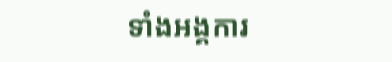ទាំងអង្គការ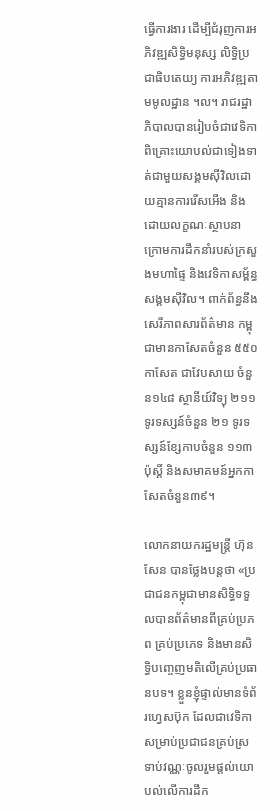ធ្វើការងារ ដើម្បីជំរុញការអភិវឌ្ឍសិទ្ធិមនុស្ស លិទ្ធិប្រជាធិបតេយ្យ ការអភិវឌ្ឍតាមមូលដ្ឋាន ។ល។ រាជរដ្ឋាភិបាលបានរៀបចំជាវេទិកាពិគ្រោះយោបល់ជាទៀងទាត់ជាមួយសង្គមស៊ីវិលដោយគ្មានការរើសអើង និងដោយលក្ខណៈស្ថាបនា ក្រោមការដឹកនាំរបស់ក្រសួងមហាផ្ទៃ និងវេទិកាសម្ព័ន្ធសង្គមស៊ីវិល។ ពាក់ព័ន្ធនឹងសេរីភាពសារព័ត៌មាន កម្ពុជាមានកាសែតចំនួន ៥៥០ កាសែត ជាវែបសាយ ចំនួន១៤៨ ស្ថានីយ៍វិទ្យុ ២១១ ទូរទស្សន៍ចំនួន ២១ ទូរទស្សន៍ខ្សែកាបចំនួន ១១៣ ប៉ុស្តិ៍ និងសមាគមន៍អ្នកកាសែតចំនួន៣៩។

លោកនាយករដ្ឋមន្រ្តី ហ៊ុន សែន បានថ្លែងបន្តថា «ប្រជាជនកម្ពុជាមានសិទ្ធិទទួលបានព័ត៌មានពីគ្រប់ប្រភព គ្រប់ប្រភេទ និងមានសិទ្ធិបញ្ចេញមតិលើគ្រប់ប្រធានបទ។ ខ្លួនខ្ញុំផ្ទាល់មានទំព័រហ្វេសប៊ុក ដែលជាវេទិកាសម្រាប់ប្រជាជនគ្រប់ស្រទាប់វណ្ណៈចូលរួមផ្តល់យោបល់លើការដឹក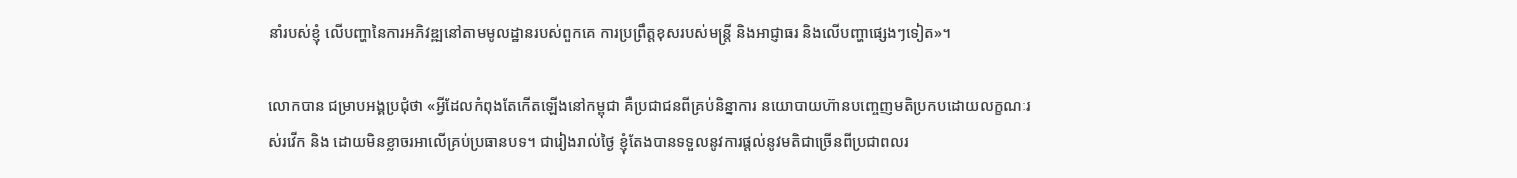នាំរបស់ខ្ញុំ លើបញ្ហានៃការអភិវឌ្ឍនៅតាមមូលដ្ឋានរបស់ពួកគេ ការប្រព្រឹត្តខុសរបស់មន្ត្រី និងអាជ្ញាធរ និងលើបញ្ហាផ្សេងៗទៀត»។

លោកបាន ជម្រាបអង្គប្រជុំថា «អ្វីដែលកំពុងតែកើតឡើងនៅកម្ពុជា គឺប្រជាជនពីគ្រប់និន្នាការ នយោបាយហ៊ានបញ្ចេញមតិប្រកបដោយលក្ខណៈរស់រវើក និង ដោយមិនខ្លាចរអាលើគ្រប់ប្រធានបទ។ ជារៀងរាល់ថ្ងៃ ខ្ញុំតែងបានទទួលនូវការផ្តល់នូវមតិជាច្រើនពីប្រជាពលរ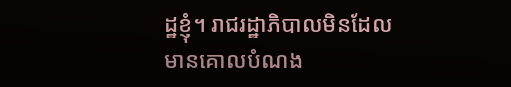ដ្ឋខ្ញុំ។ រាជរដ្ឋាភិបាលមិនដែលមានគោលបំណង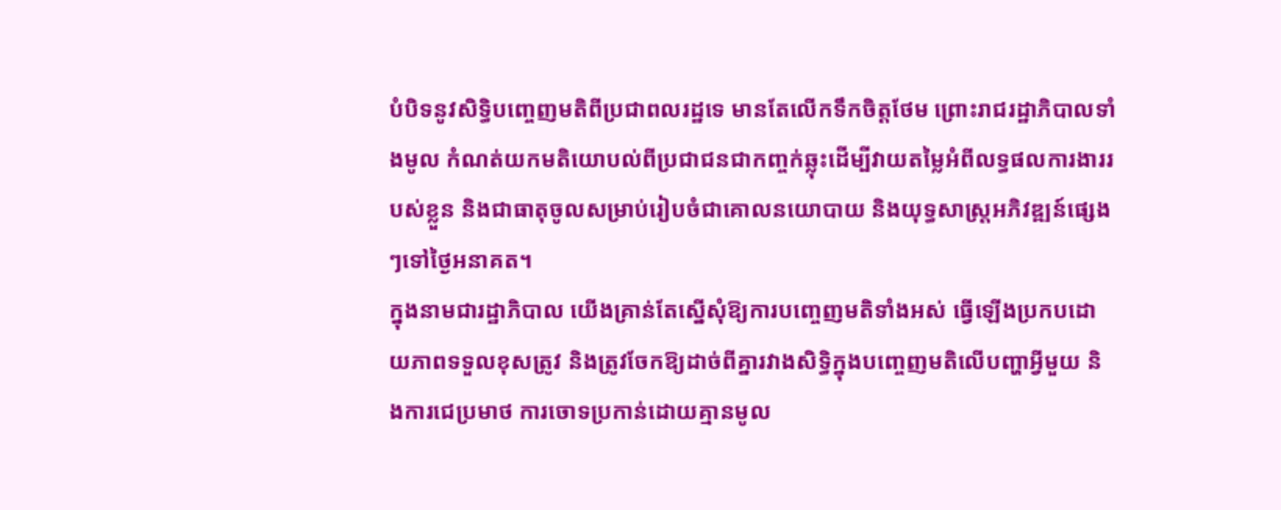បំបិទនូវសិទ្ធិបញ្ចេញមតិពីប្រជាពលរដ្ឋទេ មានតែលើកទឹកចិត្តថែម ព្រោះរាជរដ្ឋាភិបាលទាំងមូល កំណត់យកមតិយោបល់ពីប្រជាជនជាកញ្ចក់ឆ្លុះដើម្បីវាយតម្លៃអំពីលទ្ធផលការងាររបស់ខ្លួន និងជាធាតុចូលសម្រាប់រៀបចំជាគោលនយោបាយ និងយុទ្ធសាស្រ្តអភិវឌ្ឍន៍ផ្សេងៗទៅថ្ងៃអនាគត។
ក្នុងនាមជារដ្ឋាភិបាល យើងគ្រាន់តែស្នើសុំឱ្យការបញ្ចេញមតិទាំងអស់ ធ្វើឡើងប្រកបដោយភាពទទួលខុសត្រូវ និងត្រូវចែកឱ្យដាច់ពីគ្នារវាងសិទ្ធិក្នុងបញ្ចេញមតិលើបញ្ហាអ្វីមួយ និងការជេប្រមាថ ការចោទប្រកាន់ដោយគ្មានមូល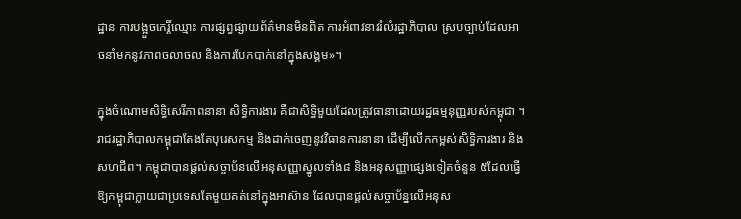ដ្ឋាន ការបង្អួចកេរ្តិ៍ឈ្មោះ ការផ្សព្វផ្សាយព័ត៌មានមិនពិត ការអំពាវនាវរំលំរដ្ឋាភិបាល ស្របច្បាប់ដែលអាចនាំមកនូវភាពចលាចល និងការបែកបាក់នៅក្នុងសង្គម»។

ក្នុងចំណោមសិទ្ធិសេរីភាពនានា សិទ្ធិការងារ គឺជាសិទ្ធិមួយដែលត្រូវធានាដោយរដ្ឋធម្មនុញ្ញរបស់កម្ពុជា ។ រាជរដ្ឋាភិបាលកម្ពុជាតែងតែបុរេសកម្ម និងដាក់ចេញនូវវិធានការនានា ដើម្បីលើកកម្ពស់សិទ្ធិការងារ និងសហជីព។ កម្ពុជាបានផ្តល់សច្ចាប័នលើអនុសញ្ញាស្នូលទាំង៨ និងអនុសញ្ញាផ្សេងទៀតចំនួន ៥ដែលធ្វើឱ្យកម្ពុជាក្លាយជាប្រទេសតែមួយគត់នៅក្នុងអាស៊ាន ដែលបានផ្តល់សច្ចាប័ន្នលើអនុស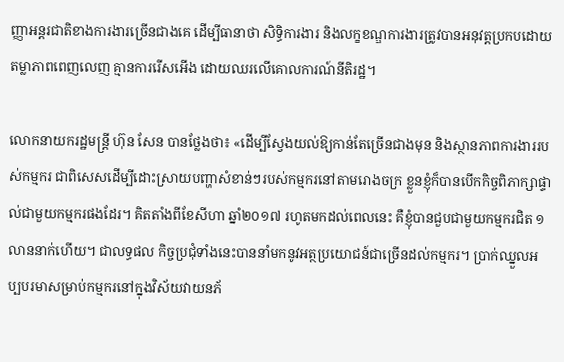ញ្ញាអន្តរជាតិខាងការងារច្រើនជាងគេ ដើម្បីធានាថា សិទ្ធិការងារ និងលក្ខខណ្ឌការងារត្រូវបានអនុវត្តប្រកបដោយតម្លាភាពពេញលេញ គ្មានការរើសអើង ដោយឈរលើគោលការណ៍នីតិរដ្ឋ។

លោកនាយករដ្ឋមន្រ្តី ហ៊ុន សែន បានថ្លែងថា៖ «ដើម្បីស្វែងយល់ឱ្យកាន់តែច្រើនជាងមុន និងស្ថានភាពការងាររបស់កម្មករ ជាពិសេសដើម្បីដោះស្រាយបញ្ហាសំខាន់ៗរបស់កម្មករនៅតាមរោងចក្រ ខ្លួនខ្ញុំក៏បានបើកកិច្ចពិភាក្សាផ្ទាល់ជាមួយកម្មករផងដែរ។ គិតតាំងពីខែសីហា ឆ្នាំ២០១៧ រហូតមកដល់ពេលនេះ គឺខ្ញុំបានជួបជាមួយកម្មករជិត ១លាននាក់ហើយ។ ជាលទ្ធផល កិច្ចប្រជុំទាំងនេះបាននាំមកនូវអត្ថប្រយោជន៍ជាច្រើនដល់កម្មករ។ ប្រាក់ឈ្នួលអប្បបរមាសម្រាប់កម្មករនៅក្នុងវិស័យវាយនភ័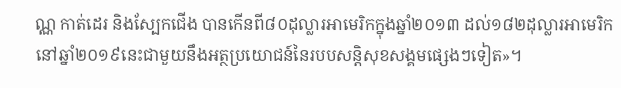ណ្ណ កាត់ដេរ និងស្បែកជើង បានកើនពី៨០ដុល្លារអាមេរិកក្នុងឆ្នាំ២០១៣ ដល់១៨២ដុល្លារអាមេរិកនៅឆ្នាំ២០១៩នេះជាមួយនឹងអត្ថប្រយោជន៍នៃរបបសន្តិសុខសង្គមផ្សេងៗទៀត»។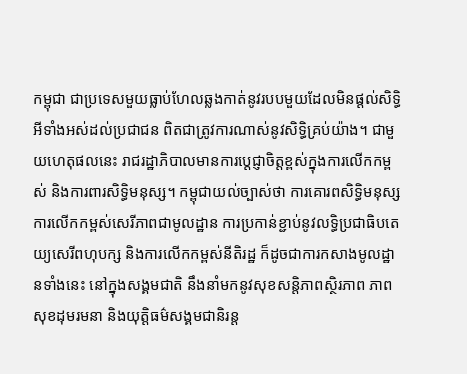កម្ពុជា ជាប្រទេសមួយធ្លាប់ហែលឆ្លងកាត់នូវរបបមួយដែលមិនផ្ដល់សិទ្ធិអីទាំងអស់ដល់ប្រជាជន ពិតជាត្រូវការណាស់នូវសិទ្ធិគ្រប់យ៉ាង។ ជាមួយហេតុផលនេះ រាជរដ្ឋាភិបាលមានការប្តេជ្ញាចិត្តខ្ពស់ក្នុងការលើកកម្ពស់ និងការពារសិទ្ធិមនុស្ស។ កម្ពុជាយល់ច្បាស់ថា ការគោរពសិទ្ធិមនុស្ស ការលើកកម្ពស់សេរីភាពជាមូលដ្ឋាន ការប្រកាន់ខ្ជាប់នូវលទ្ធិប្រជាធិបតេយ្យសេរីពហុបក្ស និងការលើកកម្ពស់នីតិរដ្ឋ ក៏ដូចជាការកសាងមូលដ្ឋានទាំងនេះ នៅក្នុងសង្គមជាតិ នឹងនាំមកនូវសុខសន្តិភាពស្ថិរភាព ភាពសុខដុមរមនា និងយុត្តិធម៌សង្គមជានិរន្ត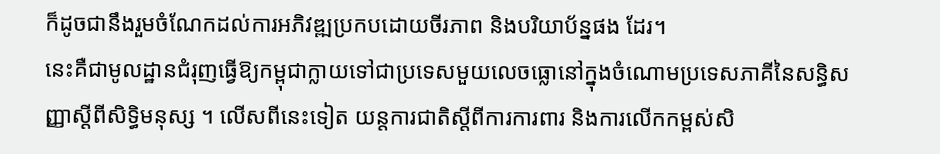ក៏ដូចជានឹងរួមចំណែកដល់ការអភិវឌ្ឍប្រកបដោយចីរភាព និងបរិយាប័ន្នផង ដែរ។
នេះគឺជាមូលដ្ឋានជំរុញធ្វើឱ្យកម្ពុជាក្លាយទៅជាប្រទេសមួយលេចធ្លោនៅក្នុងចំណោមប្រទេសភាគីនៃសន្ធិសញ្ញាស្តីពីសិទ្ធិមនុស្ស ។ លើសពីនេះទៀត យន្តការជាតិស្តីពីការការពារ និងការលើកកម្ពស់សិ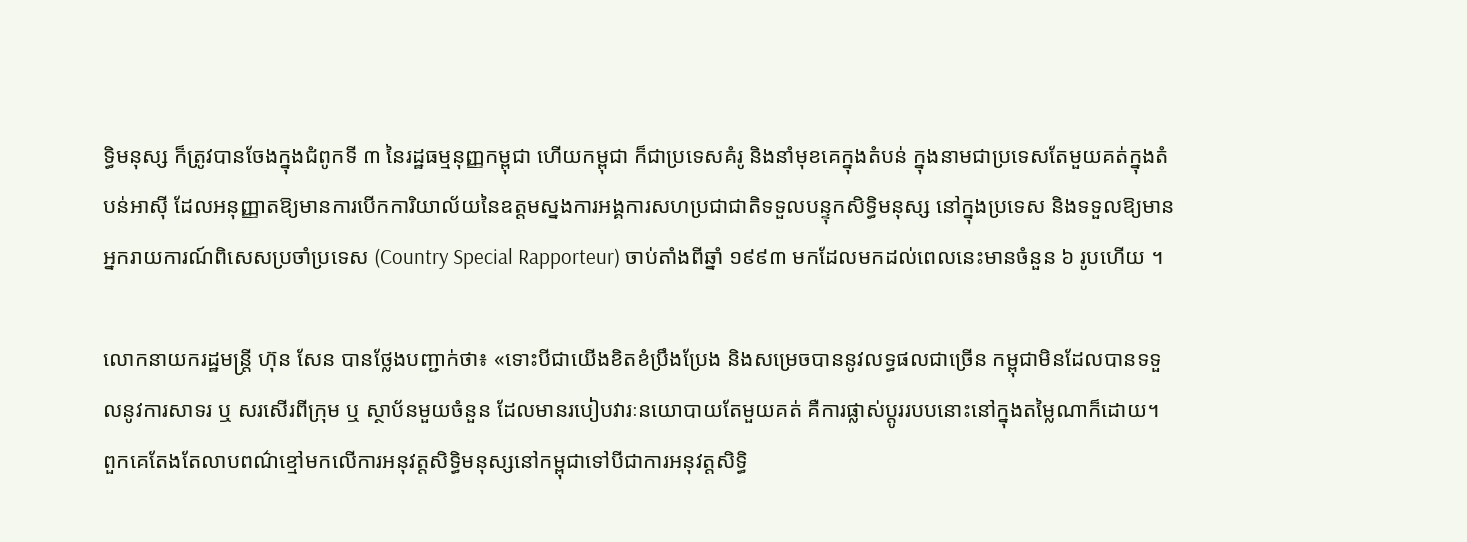ទ្ធិមនុស្ស ក៏ត្រូវបានចែងក្នុងជំពូកទី ៣ នៃរដ្ឋធម្មនុញ្ញកម្ពុជា ហើយកម្ពុជា ក៏ជាប្រទេសគំរូ និងនាំមុខគេក្នុងតំបន់ ក្នុងនាមជាប្រទេសតែមួយគត់ក្នុងតំបន់អាស៊ី ដែលអនុញ្ញាតឱ្យមានការបើកការិយាល័យនៃឧត្តមស្នងការអង្គការសហប្រជាជាតិទទួលបន្ទុកសិទ្ធិមនុស្ស នៅក្នុងប្រទេស និងទទួលឱ្យមាន អ្នករាយការណ៍ពិសេសប្រចាំប្រទេស (Country Special Rapporteur) ចាប់តាំងពីឆ្នាំ ១៩៩៣ មកដែលមកដល់ពេលនេះមានចំនួន ៦ រូបហើយ ។

លោកនាយករដ្ឋមន្រ្តី ហ៊ុន សែន បានថ្លែងបញ្ជាក់ថា៖ «ទោះបីជាយើងខិតខំប្រឹងប្រែង និងសម្រេចបាននូវលទ្ធផលជាច្រើន កម្ពុជាមិនដែលបានទទួលនូវការសាទរ ឬ សរសើរពីក្រុម ឬ ស្ថាប័នមួយចំនួន ដែលមានរបៀបវារៈនយោបាយតែមួយគត់ គឺការផ្លាស់ប្តូររបបនោះនៅក្នុងតម្លៃណាក៏ដោយ។ ពួកគេតែងតែលាបពណ៌ខ្មៅមកលើការអនុវត្តសិទ្ធិមនុស្សនៅកម្ពុជាទៅបីជាការអនុវត្តសិទ្ធិ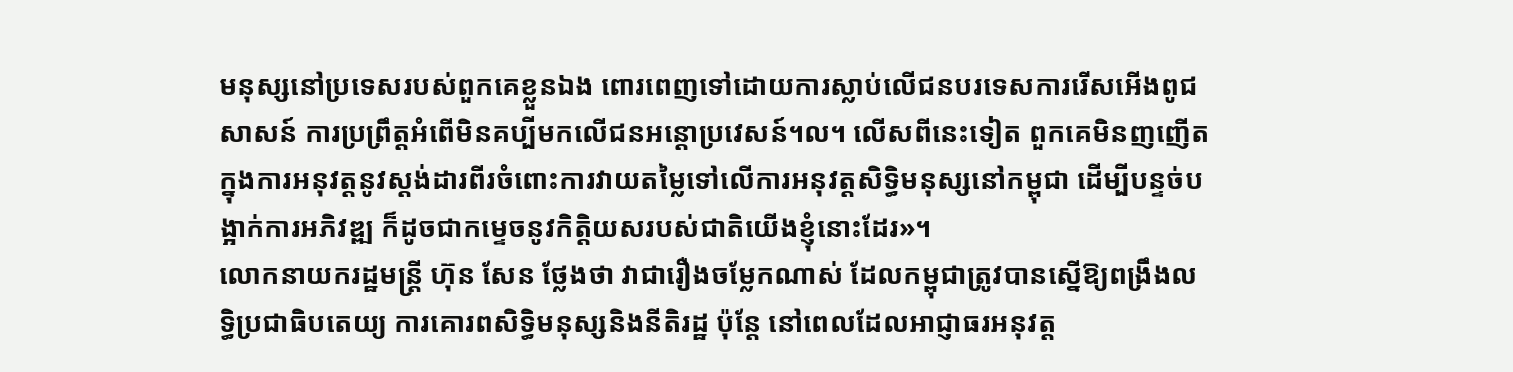មនុស្សនៅប្រទេសរបស់ពួកគេខ្លួនឯង ពោរពេញទៅដោយការស្លាប់លើជនបរទេសការរើសអើងពូជសាសន៍ ការប្រព្រឹត្តអំពើមិនគប្បីមកលើជនអន្តោប្រវេសន៍។ល។ លើសពីនេះទៀត ពួកគេមិនញញើតក្នុងការអនុវត្តនូវស្តង់ដារពីរចំពោះការវាយតម្លៃទៅលើការអនុវត្តសិទ្ធិមនុស្សនៅកម្ពុជា ដើម្បីបន្ទច់បង្អាក់ការអភិវឌ្ឍ ក៏ដូចជាកម្ទេចនូវកិត្តិយសរបស់ជាតិយើងខ្ញុំនោះដែរ»។
លោកនាយករដ្ឋមន្រ្តី ហ៊ុន សែន ថ្លែងថា វាជារឿងចម្លែកណាស់ ដែលកម្ពុជាត្រូវបានស្នើឱ្យពង្រឹងលទ្ធិប្រជាធិបតេយ្យ ការគោរពសិទ្ធិមនុស្សនិងនីតិរដ្ឋ ប៉ុន្តែ នៅពេលដែលអាជ្ញាធរអនុវត្ត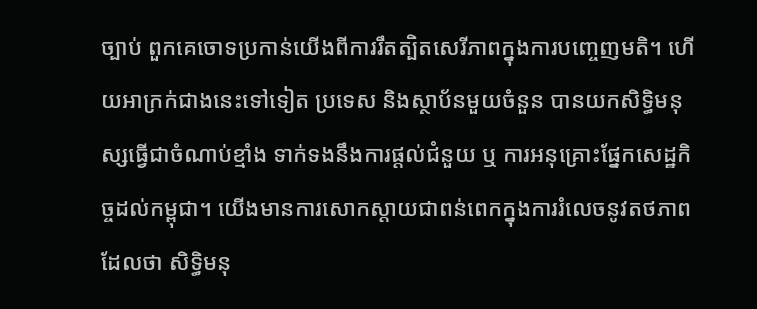ច្បាប់ ពួកគេចោទប្រកាន់យើងពីការរឹតត្បិតសេរីភាពក្នុងការបញ្ចេញមតិ។ ហើយអាក្រក់ជាងនេះទៅទៀត ប្រទេស និងស្ថាប័នមួយចំនួន បានយកសិទ្ធិមនុស្សធ្វើជាចំណាប់ខ្មាំង ទាក់ទងនឹងការផ្តល់ជំនួយ ឬ ការអនុគ្រោះផ្នែកសេដ្ឋកិច្ចដល់កម្ពុជា។ យើងមានការសោកស្តាយជាពន់ពេកក្នុងការរំលេចនូវតថភាពដែលថា សិទ្ធិមនុ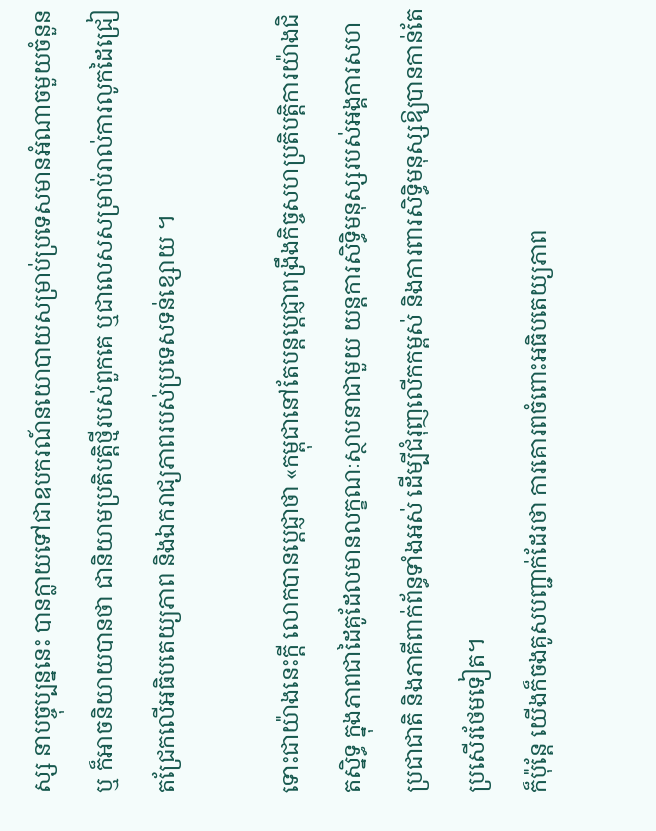ស្ស នាបច្ចុប្បន្ននេះ បានក្លាយទៅជាឧបករណ៍នយោបាយសម្រាប់ប្រទេសមានអំណាចមួយចំនួន ឬ ក៏អាចនិយាយបានថា ជានិយាមប្រតិបត្តិថ្មីរបស់ពួកគេ ឬជាលេសសម្រាប់រាល់ការលូកដៃជ្រៀតជ្រែកលើអធិបតេយ្យភាព និងឯករាជ្យភាពរបស់ប្រទេសទន់ខ្សោយ ។

ទោះជាយ៉ាងនេះក្តី លោកបានប្តេជ្ញាថា «កម្ពុជានៅតែបន្តប្តេជ្ញាពង្រឹងកិច្ចសហប្រតិបត្តិការយ៉ាងជិតស្និទ្ធ ក្នុងភាពជាដៃគូដែលមានលក្ខណៈស្ថាបនាជាមួយ យន្តការសិទ្ធិមនុស្សរបស់អង្គការសហប្រជាជាតិ និងភាគីពាក់ព័ន្ធទាំងអស់ ដើម្បីជំរុញលើកកម្ពស់ និងការពារសិទ្ធិមនុស្សឱ្យបានកាន់តែប្រសើរថែមទៀត។
ក៏ប៉ុន្តែ យើងក៏ចងគូសបញ្ជាក់ដែរថា ការគោរពចំពោះអធិបតេយ្យភាព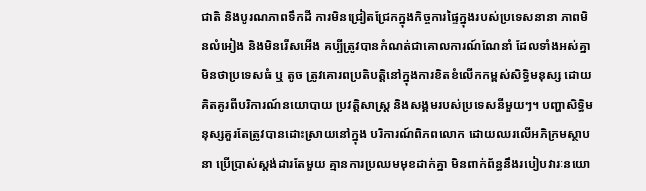ជាតិ និងបូរណភាពទឹកដី ការមិនជ្រៀតជ្រែកក្នុងកិច្ចការផ្ទៃក្នុងរបស់ប្រទេសនានា ភាពមិនលំអៀង និងមិនរើសអើង គប្បីត្រូវបានកំណត់ជាគោលការណ៍ណែនាំ ដែលទាំងអស់គ្នា មិនថាប្រទេសធំ ឬ តូច ត្រូវគោរពប្រតិបត្តិនៅក្នុងការខិតខំលើកកម្ពស់សិទ្ធិមនុស្ស ដោយគិតគូរពីបរិការណ៍នយោបាយ ប្រវត្តិសាស្រ្ត និងសង្គមរបស់ប្រទេសនីមួយៗ។ បញ្ហាសិទ្ធិមនុស្សគួរតែត្រូវបានដោះស្រាយនៅក្នុង បរិការណ៍ពិភពលោក ដោយឈរលើអភិក្រមស្ថាបនា ប្រើប្រាស់ស្តង់ដារតែមួយ គ្មានការប្រឈមមុខដាក់គ្នា មិនពាក់ព័ន្ធនឹងរបៀបវារៈនយោ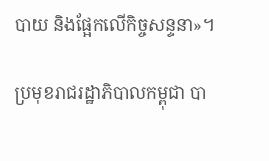បាយ និងផ្អែកលើកិច្ចសន្ទនា»។

ប្រមុខរាជរដ្ឋាភិបាលកម្ពុជា បា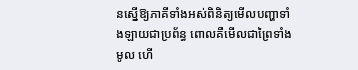នស្នើឱ្យភាគីទាំងអស់ពិនិត្យមើលបញ្ហាទាំងឡាយជាប្រព័ន្ធ ពោលគឺមើលជាព្រៃទាំងមូល ហើ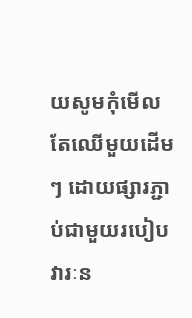យសូមកុំមើលតែឈើមួយដើមៗ ដោយផ្សារភ្ជាប់ជាមួយរបៀបវារៈន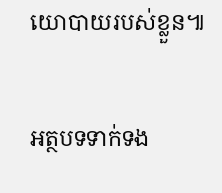យោបាយរបស់ខ្លួន៕

អត្ថបទទាក់ទង